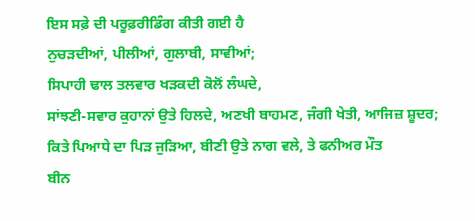ਇਸ ਸਫ਼ੇ ਦੀ ਪਰੂਫ਼ਰੀਡਿੰਗ ਕੀਤੀ ਗਈ ਹੈ
ਨੁਚੜਦੀਆਂ, ਪੀਲੀਆਂ, ਗੁਲਾਬੀ, ਸਾਵੀਆਂ;
ਸਿਪਾਹੀ ਢਾਲ ਤਲਵਾਰ ਖੜਕਦੀ ਕੋਲੋਂ ਲੰਘਦੇ,
ਸਾਂਝਣੀ-ਸਵਾਰ ਕੁਹਾਨਾਂ ਉਤੇ ਹਿਲਦੇ, ਅਣਖੀ ਬਾਹਮਣ, ਜੰਗੀ ਖੇਤੀ, ਆਜਿਜ਼ ਸ਼ੂਦਰ;
ਕਿਤੇ ਪਿਆਧੇ ਦਾ ਪਿੜ ਜੁੜਿਆ, ਬੀਣੀ ਉਤੇ ਨਾਗ ਵਲੇ, ਤੇ ਫਨੀਅਰ ਮੌਤ
ਬੀਨ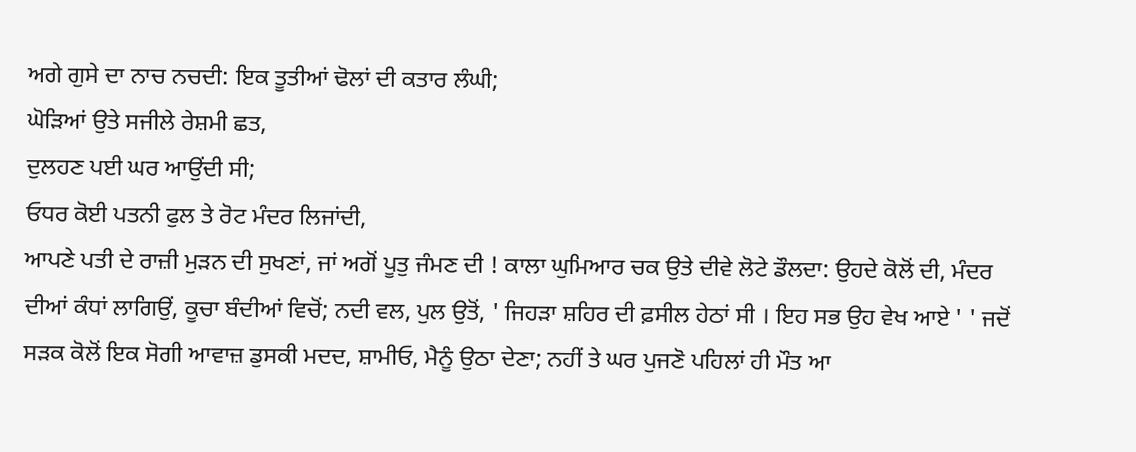ਅਗੇ ਗੁਸੇ ਦਾ ਨਾਚ ਨਚਦੀ: ਇਕ ਤੂਤੀਆਂ ਢੋਲਾਂ ਦੀ ਕਤਾਰ ਲੰਘੀ;
ਘੋੜਿਆਂ ਉਤੇ ਸਜੀਲੇ ਰੇਸ਼ਮੀ ਛਤ,
ਦੁਲਹਣ ਪਈ ਘਰ ਆਉਂਦੀ ਸੀ;
ਓਧਰ ਕੋਈ ਪਤਨੀ ਫੁਲ ਤੇ ਰੋਟ ਮੰਦਰ ਲਿਜਾਂਦੀ,
ਆਪਣੇ ਪਤੀ ਦੇ ਰਾਜ਼ੀ ਮੁੜਨ ਦੀ ਸੁਖਣਾਂ, ਜਾਂ ਅਗੋਂ ਪੂਤੁ ਜੰਮਣ ਦੀ ! ਕਾਲਾ ਘੁਮਿਆਰ ਚਕ ਉਤੇ ਦੀਵੇ ਲੋਟੇ ਡੌਲਦਾ: ਉਹਦੇ ਕੋਲੋਂ ਦੀ, ਮੰਦਰ ਦੀਆਂ ਕੰਧਾਂ ਲਾਗਿਉਂ, ਕੂਚਾ ਬੰਦੀਆਂ ਵਿਚੋਂ; ਨਦੀ ਵਲ, ਪੁਲ ਉਤੋਂ, ' ਜਿਹੜਾ ਸ਼ਹਿਰ ਦੀ ਫ਼ਸੀਲ ਹੇਠਾਂ ਸੀ । ਇਹ ਸਭ ਉਹ ਵੇਖ ਆਏ ' ' ਜਦੋਂ ਸੜਕ ਕੋਲੋਂ ਇਕ ਸੋਗੀ ਆਵਾਜ਼ ਡੁਸਕੀ ਮਦਦ, ਸ਼ਾਮੀਓ, ਮੈਨੂੰ ਉਠਾ ਦੇਣਾ; ਨਹੀਂ ਤੇ ਘਰ ਪੁਜਣੋ ਪਹਿਲਾਂ ਹੀ ਮੌਤ ਆ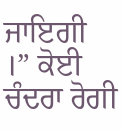ਜਾਇਗੀ ।” ਕੋਈ ਚੰਦਰਾ ਰੋਗੀ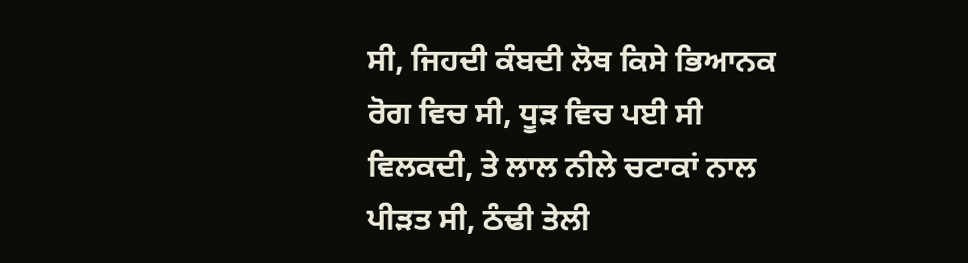ਸੀ, ਜਿਹਦੀ ਕੰਬਦੀ ਲੋਥ ਕਿਸੇ ਭਿਆਨਕ ਰੋਗ ਵਿਚ ਸੀ, ਧੂੜ ਵਿਚ ਪਈ ਸੀ ਵਿਲਕਦੀ, ਤੇ ਲਾਲ ਨੀਲੇ ਚਟਾਕਾਂ ਨਾਲ ਪੀੜਤ ਸੀ, ਠੰਢੀ ਤੇਲੀ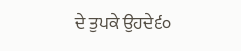ਦੇ ਤੁਪਕੇ ਉਹਦੇ੬੦